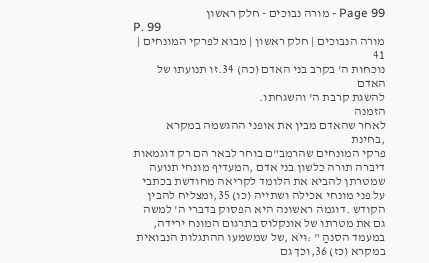Page 99 - מורה נבוכים - חלק ראשון
P. 99
מורה הנבוכים | חלק ראשון | מבוא לפרקי המונחים | 41
נוכחות ה' בקרב בני האדם (כה) 34.זו תנועתו של האדם
להשגת קרבת ה' והשגחתו.
הזמנה
לאחר שהאדם מבין את אופני ההגשמה במקרא ,בחינת
פרקי המונחים שהרמב"ם בוחר לבאר הם רק דוגמאות דיברה תורה כלשון בני אדם ,המעדיף מונחי תנועה
שמטרתן להביא את הלומד לקריאה מחודשת בכתבי על פני מונחי אכילה ושתייה (כו) 35,ומצליח להבין
הקודש .דוגמה ראשונה היא הפסוק בדברי ה' למשה גם את מטרתו של אונקלוס בתרגום המונח ירידה,
במעמד הסנהַ " :וּיֹא ,של שמשמעו ההתגלות הנבואית במקרא (כז) 36,וכך גם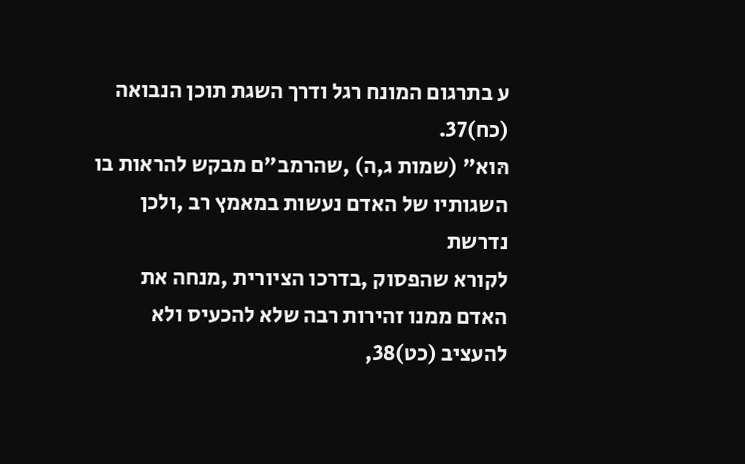ע בתרגום המונח רגל ודרך השגת תוכן הנבואה (כח)37.
הּוא" (שמות ג,ה) ,שהרמב"ם מבקש להראות בו השגותיו של האדם נעשות במאמץ רב ,ולכן נדרשת
לקורא שהפסוק ,בדרכו הציורית ,מנחה את האדם ממנו זהירות רבה שלא להכעיס ולא להעציב (כט)38,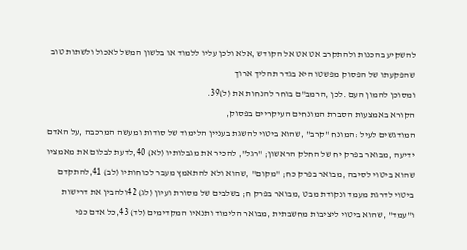להשקיע בהכנות ולהתקרב אט אט אל הקודש ,אלא ולכן עליו ללמוד או בלשון המשל לאכול ולשתות טוב
שהפקעתו של הפסוק מפשטו היא בגדר תהליך ארוך
ומסוכן להמון העם .לכן ,הרמב"ם בוחר להנחות את (ל)39.
הקורא באמצעות הסברת המונחים העיקריים בפסוק,
המודגשים לעיל :המונח "קרב" ,שהוא ביטוי להשגת בעניין הלימוד של סודות ומעשה המרכבה ,על האדם
ידיעה ,מבואר בפרק יח של החלק הראשון; "רגל", להכיר את מגבלותיו (לא) 40,לדעת לבלום את מאמציו
שהוא ביטוי לסיבה ,מבואר בפרק כח; "מקום" ,שהוא ולא להתאמץ מעבר לכוחותיו (לב) 41,להתקדם
ביטוי לדרגת מעמד ונקודת מבט ,מבואר בפרק ח; בשלבים של מסורת ועיון (לג) 42ולהבין את דרישות
ו"עמד" ,שהוא ביטוי ליציבות מחשבתית ,מבואר הלימוד ותנאיו המקדימים (לד) 43,כל אדם כפי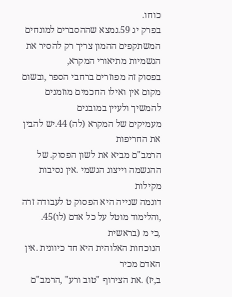כוחו.
בפרק יג 59.נמצא שההסברים למונחים המשתקפים ההמון צריך רק להסיר את הגשמיות מתיאורי המקרא,
בפסוק זה מפוזרים ברחבי הספר ,ובשום מקום אין ואילו החכמים מוזמנים להמשיך ולעיין במובנים
מעמיקים של המקרא (לה) 44.יש להבין את החריפות
הרמב"ם מביא את לשון הפסוק. של ההגשמה וייצוג הגשמי .אין נסיבות מקילות
דוגמה שנייה היא הפסוק ט לעבודה זרה ,והלימוד מוטל על כל אדם (לו)45.
,כי מ (בראשית
הנוכחות האלוהית היא חד כיוונית .אין האדם מכיר
ב,יז) .את הצירוף "טוב ורע" ,הרמב"ם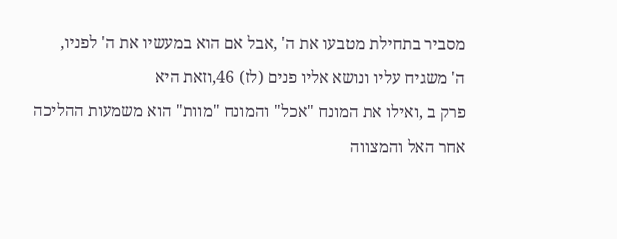מסביר בתחילת מטבעו את ה' ,אבל אם הוא במעשיו את ה' לפניו,
ה' משגיח עליו ונושא אליו פנים (לז) 46,וזאת היא
פרק ב ,ואילו את המונח "אכל" והמונח "מוות" הוא משמעות ההליכה אחר האל והמצווה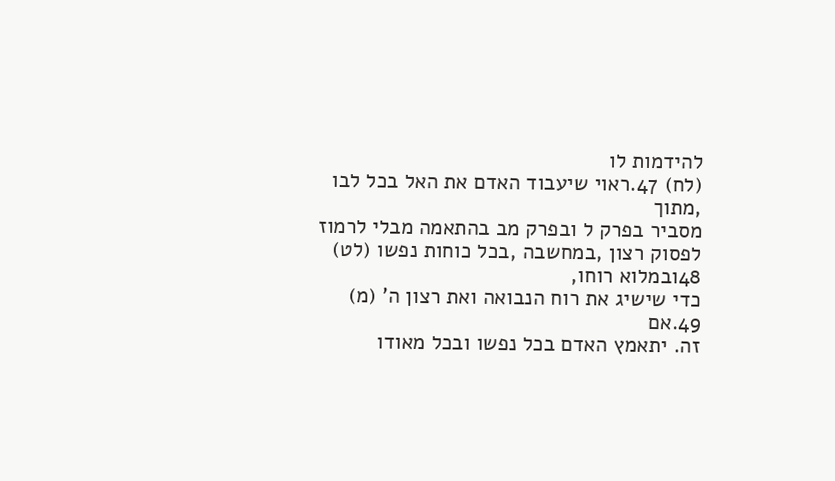להידמות לו
(לח) 47.ראוי שיעבוד האדם את האל בכל לבו ,מתוך
מסביר בפרק ל ובפרק מב בהתאמה מבלי לרמוז לפסוק רצון ,במחשבה ,בכל כוחות נפשו (לט) 48ובמלוא רוחו,
כדי שישיג את רוח הנבואה ואת רצון ה' (מ) 49.אם
זה. יתאמץ האדם בכל נפשו ובכל מאודו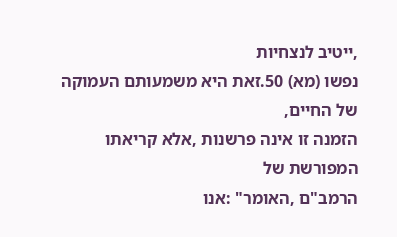,ייטיב לנצחיות
נפשו (מא) 50.זאת היא משמעותם העמוקה של החיים,
הזמנה זו אינה פרשנות ,אלא קריאתו המפורשת של
הרמב"ם ,האומר" :אנו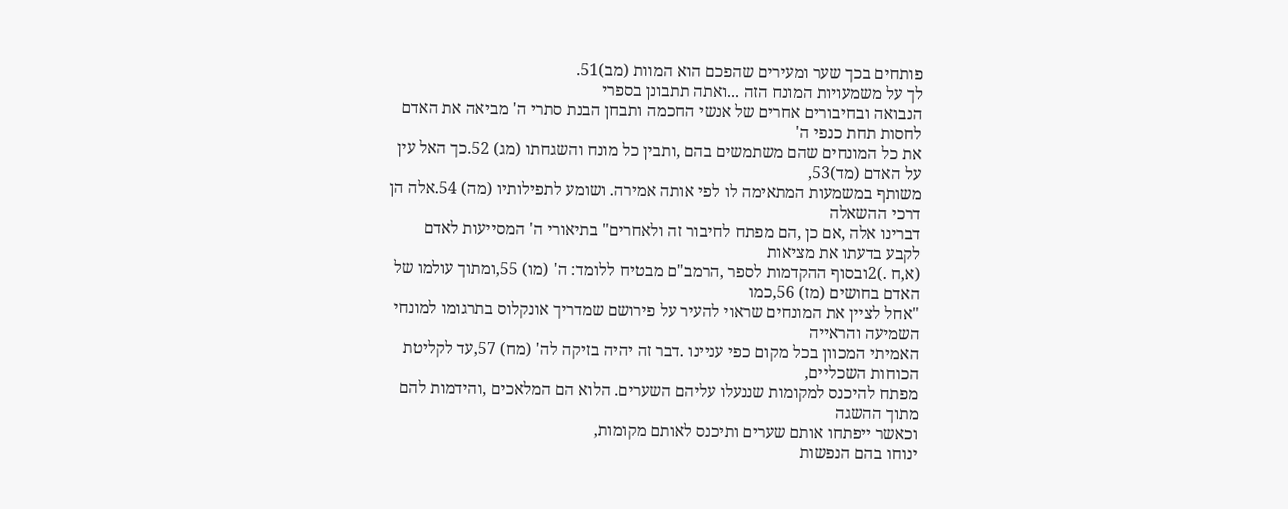פותחים בכך שער ומעירים שהפכם הוא המוות (מב)51.
לך על משמעויות המונח הזה ...ואתה תתבונן בספרי
הנבואה ובחיבורים אחרים של אנשי החכמה ותבחן הבנת סתרי ה' מביאה את האדם לחסות תחת כנפי ה'
את כל המונחים שהם משתמשים בהם ,ותבין כל מונח והשגחתו (מג) 52.כך האל עין על האדם (מד)53,
משותף במשמעות המתאימה לו לפי אותה אמירה. ושומע לתפילותיו (מה) 54.אלה הן דרכי ההשאלה
דברינו אלה ,אם כן ,הם מפתח לחיבור זה ולאחרים" בתיאורי ה' המסייעות לאדם לקבע בדעתו את מציאות
(א,ח .)2ובסוף ההקדמות לספר ,הרמב"ם מבטיח ללומד: ה' (מו) 55,ומתוך עולמו של האדם בחושים (מז) 56,כמו
"אחל לציין את המונחים שראוי להעיר על פירושם שמדריך אונקלוס בתרגומו למונחי השמיעה והראייה
האמיתי המכוון בכל מקום כפי עניינו .דבר זה יהיה בזיקה לה' (מח) 57,עד לקליטת הכוחות השכליים,
מפתח להיכנס למקומות שננעלו עליהם השערים. הלוא הם המלאכים ,והידמות להם מתוך ההשגה
וכאשר ייפתחו אותם שערים ותיכנס לאותם מקומות,
ינוחו בהם הנפשות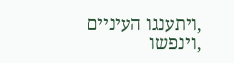,ויתענגו העיניים ,וינפשו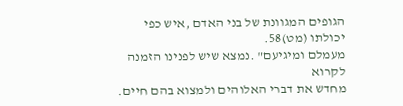הגופים המגוונת של בני האדם ,איש כפי יכולתו (מט)58.
מעמלם ומיגיעם" .נמצא שיש לפנינו הזמנה לקרוא
מחדש את דברי האלוהים ולמצוא בהם חיים.